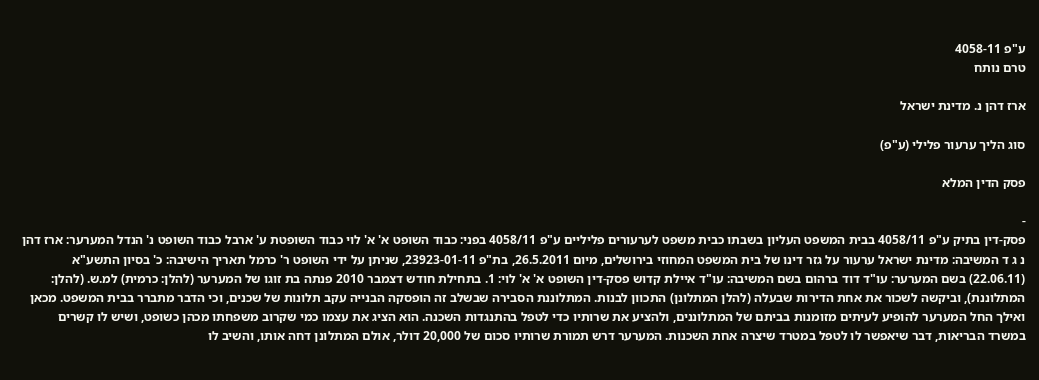ע"פ 4058-11
טרם נותח

ארז דהן נ. מדינת ישראל

סוג הליך ערעור פלילי (ע"פ)

פסק הדין המלא

-
פסק-דין בתיק ע"פ 4058/11 בבית המשפט העליון בשבתו כבית משפט לערעורים פליליים ע"פ 4058/11 בפני: כבוד השופט א' א' לוי כבוד השופטת ע' ארבל כבוד השופט נ' הנדל המערער: ארז דהן נ ג ד המשיבה: מדינת ישראל ערעור על גזר דינו של בית המשפט המחוזי בירושלים, מיום 26.5.2011, בת"פ 23923-01-11, שניתן על ידי השופט ר' כרמל תאריך הישיבה: כ' בסיון התשע"א (22.06.11) בשם המערער: עו"ד דוד ברהום בשם המשיבה: עו"ד איילת קדוש פסק-דין השופט א' א' לוי: 1. בתחילת חודש דצמבר 2010 פנתה בת זוגו של המערער (להלן: כרמית) למ.ש. (להלן: המתלוננת), וביקשה לשכור את אחת הדירות שבעלה (להלן המתלונן) התכוון לבנות. המתלוננת הסבירה שבשלב זה הופסקה הבנייה עקב תלונות של שכנים, וכי הדבר מתברר בבית המשפט. מכאן ואילך החל המערער להופיע לעיתים מזומנות בביתם של המתלוננים, ולהציע את שרותיו כדי לטפל בהתנגדות השכנה. הוא הציג את עצמו כמי שקרוב משפחתו מכהן כשופט, ושיש לו קשרים במשרד הבריאות, דבר שיאפשר לו לטפל במטרד שיצרה אחת השכנות. המערער דרש תמורת שרותיו סכום של 20,000 דולר, אולם המתלונן דחה אותו, והשיב לו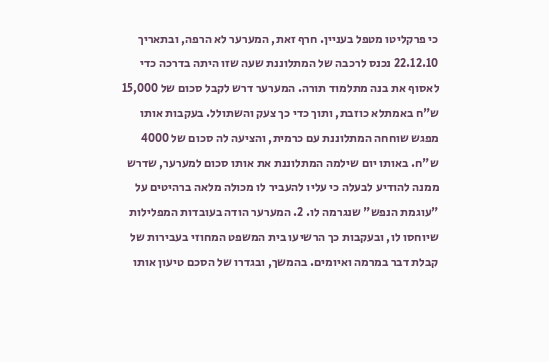כי פרקליטו מטפל בעניין. חרף זאת, המערער לא הרפה, ובתאריך 22.12.10 נכנס לרכבה של המתלוננת שעה שזו היתה בדרכה כדי לאסוף את בנה מתלמוד תורה. המערער דרש לקבל סכום של 15,000 ש"ח באמתלא כוזבת, ותוך כדי כך צעק והשתולל. בעקבות אותו מפגש שוחחה המתלוננת עם כרמית, והציעה לה סכום של 4000 ש"ח. באותו יום שילמה המתלוננת את אותו סכום למערער, שדרש ממנה להודיע לבעלה כי עליו להעביר לו מכולה מלאה ברהיטים על "עוגמת הנפש" שנגרמה לו. 2. המערער הודה בעובדות המפלילות שיוחסו לו, ובעקבות כך הרשיעו בית המשפט המחוזי בעבירות של קבלת דבר במרמה ואיומים. בהמשך, ובגדרו של הסכם טיעון אותו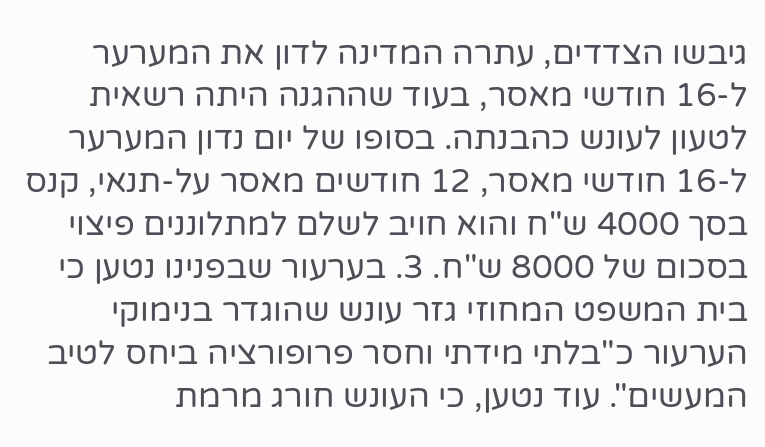גיבשו הצדדים, עתרה המדינה לדון את המערער ל-16 חודשי מאסר, בעוד שההגנה היתה רשאית לטעון לעונש כהבנתה. בסופו של יום נדון המערער ל-16 חודשי מאסר, 12 חודשים מאסר על-תנאי, קנס בסך 4000 ש"ח והוא חויב לשלם למתלוננים פיצוי בסכום של 8000 ש"ח. 3. בערעור שבפנינו נטען כי בית המשפט המחוזי גזר עונש שהוגדר בנימוקי הערעור כ"בלתי מידתי וחסר פרופורציה ביחס לטיב המעשים". עוד נטען, כי העונש חורג מרמת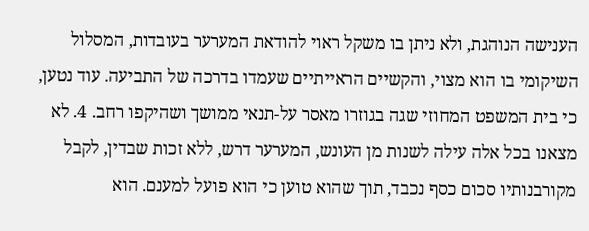הענישה הנוהגת, ולא ניתן בו משקל ראוי להודאת המערער בעובדות, המסלול השיקומי בו הוא מצוי, והקשיים הראייתיים שעמדו בדרכה של התביעה. עוד נטען, כי בית המשפט המחוזי שגה בגוזרו מאסר על-תנאי ממושך ושהיקפו רחב. 4. לא מצאנו בכל אלה עילה לשנות מן העונש, המערער דרש, ללא זכות שבדין, לקבל מקורבנותיו סכום כסף נכבד, תוך שהוא טוען כי הוא פועל למענם. הוא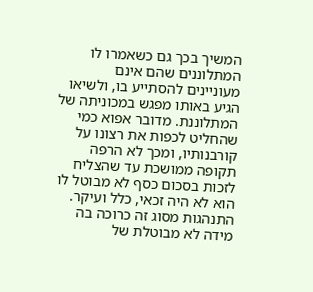המשיך בכך גם כשאמרו לו המתלוננים שהם אינם מעוניינים להסתייע בו, ולשיאו הגיע באותו מפגש במכוניתה של המתלוננת. מדובר אפוא כמי שהחליט לכפות את רצונו על קורבנותיו, ומכך לא הרפה תקופה ממושכת עד שהצליח לזכות בסכום כסף לא מבוטל לו הוא לא היה זכאי, כלל ועיקר. התנהגות מסוג זה כרוכה בה מידה לא מבוטלת של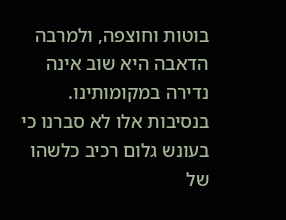בוטות וחוצפה, ולמרבה הדאבה היא שוב אינה נדירה במקומותינו. בנסיבות אלו לא סברנו כי בעונש גלום רכיב כלשהו של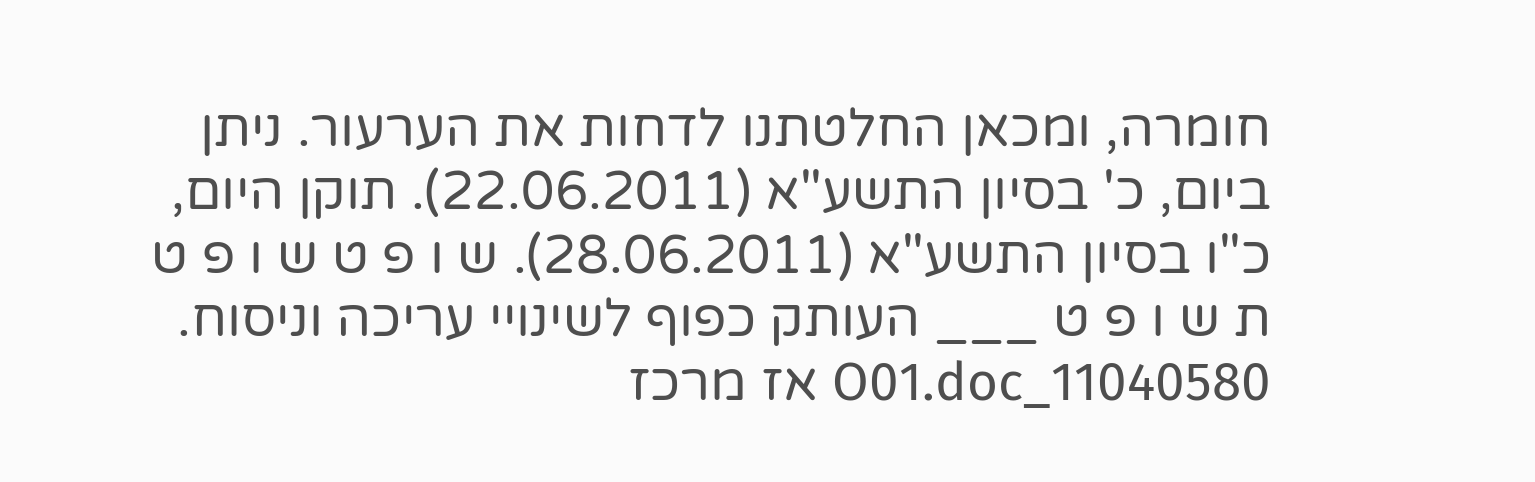חומרה, ומכאן החלטתנו לדחות את הערעור. ניתן ביום, כ' בסיון התשע"א (22.06.2011). תוקן היום, כ"ו בסיון התשע"א (28.06.2011). ש ו פ ט ש ו פ ט ת ש ו פ ט ___ העותק כפוף לשינויי עריכה וניסוח. 11040580_O01.doc אז מרכז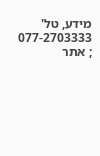מידע, טל' 077-2703333 ; אתר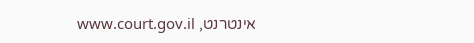אינטרנט, www.court.gov.il